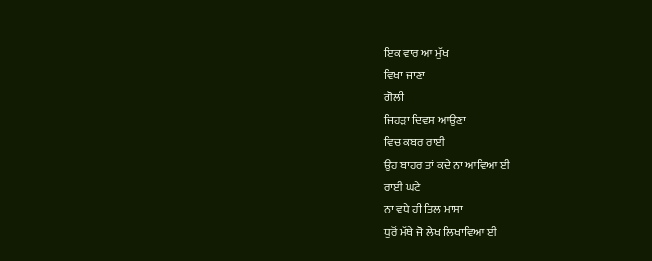ਇਕ ਵਾਰ ਆ ਮੁੱਖ
ਵਿਖਾ ਜਾਣਾ
ਗੋਲੀ
ਜਿਹੜਾ ਦਿਵਸ ਆਉਣਾ
ਵਿਚ ਕਬਰ ਰਾਈ
ਉਹ ਬਾਹਰ ਤਾਂ ਕਦੇ ਨਾ ਆਵਿਆ ਈ
ਰਾਈ ਘਟੇ
ਨਾ ਵਧੇ ਹੀ ਤਿਲ ਮਾਸਾ
ਧੁਰੋਂ ਮੱਥੇ ਜੋ ਲੇਖ ਲਿਖਾਵਿਆ ਈ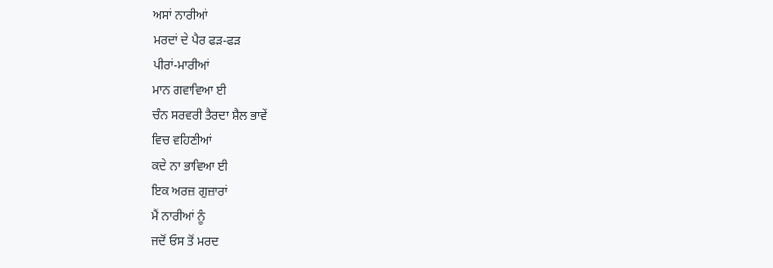ਅਸਾਂ ਨਾਰੀਆਂ
ਮਰਦਾਂ ਦੇ ਪੈਰ ਫੜ-ਫੜ
ਪੀਰਾਂ-ਮਾਰੀਆਂ
ਮਾਨ ਗਵਾਵਿਆ ਈ
ਚੰਨ ਸਰਵਰੀ ਤੈਰਦਾ ਸ਼ੈਲ ਭਾਵੇਂ
ਵਿਚ ਵਹਿਣੀਆਂ
ਕਦੇ ਨਾ ਭਾਵਿਆ ਈ
ਇਕ ਅਰਜ਼ ਗੁਜ਼ਾਰਾਂ
ਮੈਂ ਨਾਰੀਆਂ ਨੂੰ
ਜਦੋਂ ਓਸ ਤੋਂ ਮਰਦ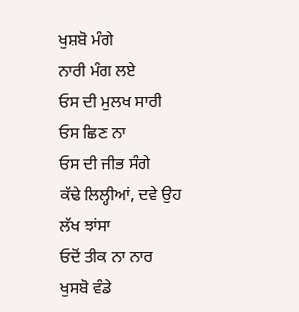ਖੁਸ਼ਬੋ ਮੰਗੇ
ਨਾਰੀ ਮੰਗ ਲਏ
ਓਸ ਦੀ ਮੁਲਖ ਸਾਰੀ
ਓਸ ਛਿਣ ਨਾ
ਓਸ ਦੀ ਜੀਭ ਸੰਗੇ
ਕੱਢੇ ਲਿਲ੍ਹੀਆਂ, ਦਵੇ ਉਹ ਲੱਖ ਝਾਂਸਾ
ਓਦੋਂ ਤੀਕ ਨਾ ਨਾਰ
ਖੁਸਬੋ ਵੰਡੇ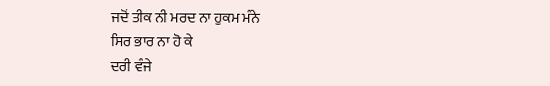ਜਦੋਂ ਤੀਕ ਨੀ ਮਰਦ ਨਾ ਹੁਕਮ ਮੰਨੇ
ਸਿਰ ਭਾਰ ਨਾ ਹੋ ਕੇ
ਦਰੀ ਵੰਜੇ